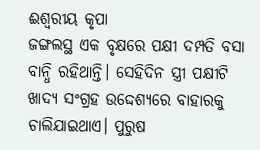ଈଶ୍ବରୀୟ କୃପା
ଜଙ୍ଗଲସ୍ଥ ଏକ ବୃକ୍ଷରେ ପକ୍ଷୀ ଦମ୍ପତି ବସା ବାନ୍ଧି ରହିଥାନ୍ତି। ସେହିଦିନ ସ୍ତ୍ରୀ ପକ୍ଷୀଟି ଖାଦ୍ୟ ସଂଗ୍ରହ ଉଦ୍ଦେଶ୍ୟରେ ବାହାରକୁ ଚାଲିଯାଇଥାଏ। ପୁରୁଷ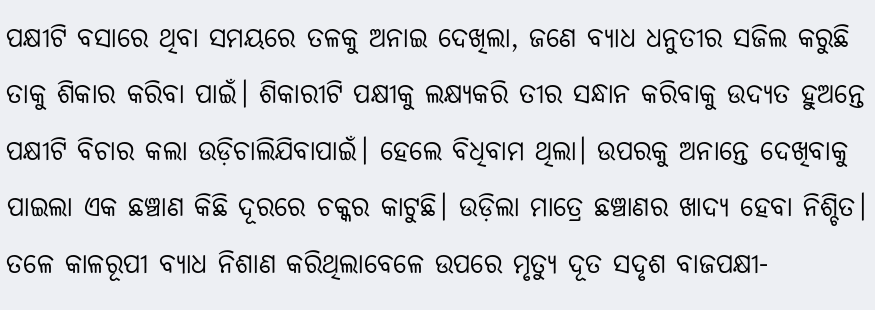ପକ୍ଷୀଟି ବସାରେ ଥିବା ସମୟରେ ତଳକୁ ଅନାଇ ଦେଖିଲା, ଜଣେ ବ୍ୟାଧ ଧନୁତୀର ସଜିଲ କରୁଛି ତାକୁ ଶିକାର କରିବା ପାଇଁ। ଶିକାରୀଟି ପକ୍ଷୀକୁ ଲକ୍ଷ୍ୟକରି ତୀର ସନ୍ଧାନ କରିବାକୁ ଉଦ୍ୟତ ହୁଅନ୍ତେ ପକ୍ଷୀଟି ବିଚାର କଲା ଉଡ଼ିଚାଲିଯିବାପାଇଁ। ହେଲେ ବିଧିବାମ ଥିଲା। ଉପରକୁ ଅନାନ୍ତେ ଦେଖିବାକୁ ପାଇଲା ଏକ ଛଞ୍ଚାଣ କିଛି ଦୂରରେ ଚକ୍କର କାଟୁଛି। ଉଡ଼ିଲା ମାତ୍ରେ ଛଞ୍ଚାଣର ଖାଦ୍ୟ ହେବା ନିଶ୍ଚିତ। ତଳେ କାଳରୂପୀ ବ୍ୟାଧ ନିଶାଣ କରିଥିଲାବେଳେ ଉପରେ ମୃତ୍ୟୁ ଦୂତ ସଦୃଶ ବାଜପକ୍ଷୀ-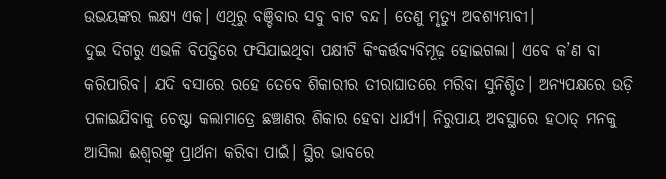ଉଭୟଙ୍କର ଲକ୍ଷ୍ୟ ଏକ। ଏଥିରୁ ବଞ୍ଚିବାର ସବୁ ବାଟ ବନ୍ଦ। ତେଣୁ ମୃତ୍ୟୁ ଅବଶ୍ୟମ୍ଭାବୀ।
ଦୁଇ ଦିଗରୁ ଏଭଳି ବିପତ୍ତିରେ ଫସିଯାଇଥିବା ପକ୍ଷୀଟି କିଂକର୍ତ୍ତବ୍ୟବିମୂଢ଼ ହୋଇଗଲା। ଏବେ କ’ଣ ବା କରିପାରିବ। ଯଦି ବସାରେ ରହେ ତେବେ ଶିକାରୀର ତୀରାଘାତରେ ମରିବା ସୁନିଶ୍ଚିତ। ଅନ୍ୟପକ୍ଷରେ ଉଡ଼ି ପଳାଇଯିବାକୁ ଚେଷ୍ଟା କଲାମାତ୍ରେ ଛଞ୍ଚାଣର ଶିକାର ହେବା ଧାର୍ଯ୍ୟ। ନିରୁପାୟ ଅବସ୍ଥାରେ ହଠାତ୍ ମନକୁ ଆସିଲା ଈଶ୍ବରଙ୍କୁ ପ୍ରାର୍ଥନା କରିବା ପାଇଁ। ସ୍ଥିର ଭାବରେ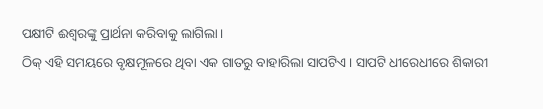ପକ୍ଷୀଟି ଈଶ୍ବରଙ୍କୁ ପ୍ରାର୍ଥନା କରିବାକୁ ଲାଗିଲା।
ଠିକ୍ ଏହି ସମୟରେ ବୃକ୍ଷମୂଳରେ ଥିବା ଏକ ଗାତରୁ ବାହାରିଲା ସାପଟିଏ। ସାପଟି ଧୀରେଧୀରେ ଶିକାରୀ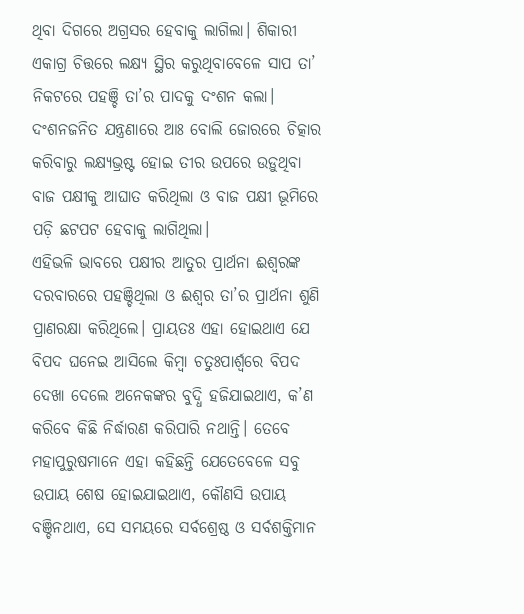ଥିବା ଦିଗରେ ଅଗ୍ରସର ହେବାକୁ ଲାଗିଲା। ଶିକାରୀ ଏକାଗ୍ର ଚିତ୍ତରେ ଲକ୍ଷ୍ୟ ସ୍ଥିର କରୁଥିବାବେଳେ ସାପ ତା’ ନିକଟରେ ପହଞ୍ଚି ତା’ର ପାଦକୁ ଦଂଶନ କଲା। ଦଂଶନଜନିତ ଯନ୍ତ୍ରଣାରେ ଆଃ ବୋଲି ଜୋରରେ ଚିତ୍କାର କରିବାରୁ ଲକ୍ଷ୍ୟଭ୍ରଷ୍ଟ ହୋଇ ତୀର ଉପରେ ଉଡ଼ୁଥିବା ବାଜ ପକ୍ଷୀକୁ ଆଘାତ କରିଥିଲା ଓ ବାଜ ପକ୍ଷୀ ଭୂମିରେ ପଡ଼ି ଛଟପଟ ହେବାକୁ ଲାଗିଥିଲା।
ଏହିଭଳି ଭାବରେ ପକ୍ଷୀର ଆତୁର ପ୍ରାର୍ଥନା ଈଶ୍ବରଙ୍କ ଦରବାରରେ ପହଞ୍ଚିଥିଲା ଓ ଈଶ୍ବର ତା’ର ପ୍ରାର୍ଥନା ଶୁଣି ପ୍ରାଣରକ୍ଷା କରିଥିଲେ। ପ୍ରାୟତଃ ଏହା ହୋଇଥାଏ ଯେ ବିପଦ ଘନେଇ ଆସିଲେ କିମ୍ବା ଚତୁଃପାର୍ଶ୍ବରେ ବିପଦ ଦେଖା ଦେଲେ ଅନେକଙ୍କର ବୁଦ୍ଧି ହଜିଯାଇଥାଏ, କ’ଣ କରିବେ କିଛି ନିର୍ଦ୍ଧାରଣ କରିପାରି ନଥାନ୍ତି। ତେବେ ମହାପୁରୁଷମାନେ ଏହା କହିଛନ୍ତି ଯେତେବେଳେ ସବୁ ଉପାୟ ଶେଷ ହୋଇଯାଇଥାଏ, କୌଣସି ଉପାୟ ବଞ୍ଚିନଥାଏ, ସେ ସମୟରେ ସର୍ବଶ୍ରେଷ୍ଠ ଓ ସର୍ବଶକ୍ତିମାନ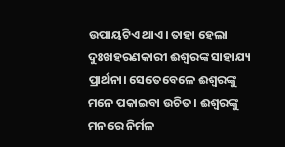ଉପାୟଟିଏ ଥାଏ। ତାହା ହେଲା ଦୁଃଖହରଣକାରୀ ଈଶ୍ବରଙ୍କ ସାହାଯ୍ୟ ପ୍ରାର୍ଥନା। ସେତେବେଳେ ଈଶ୍ବରଙ୍କୁ ମନେ ପକାଇବା ଉଚିତ। ଈଶ୍ବରଙ୍କୁ ମନରେ ନିର୍ମଳ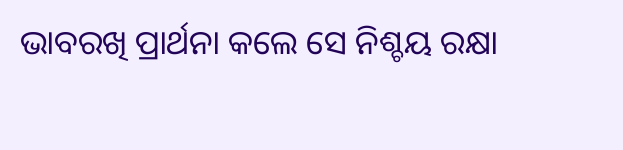ଭାବରଖି ପ୍ରାର୍ଥନା କଲେ ସେ ନିଶ୍ଚୟ ରକ୍ଷା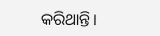କରିଥାନ୍ତି।